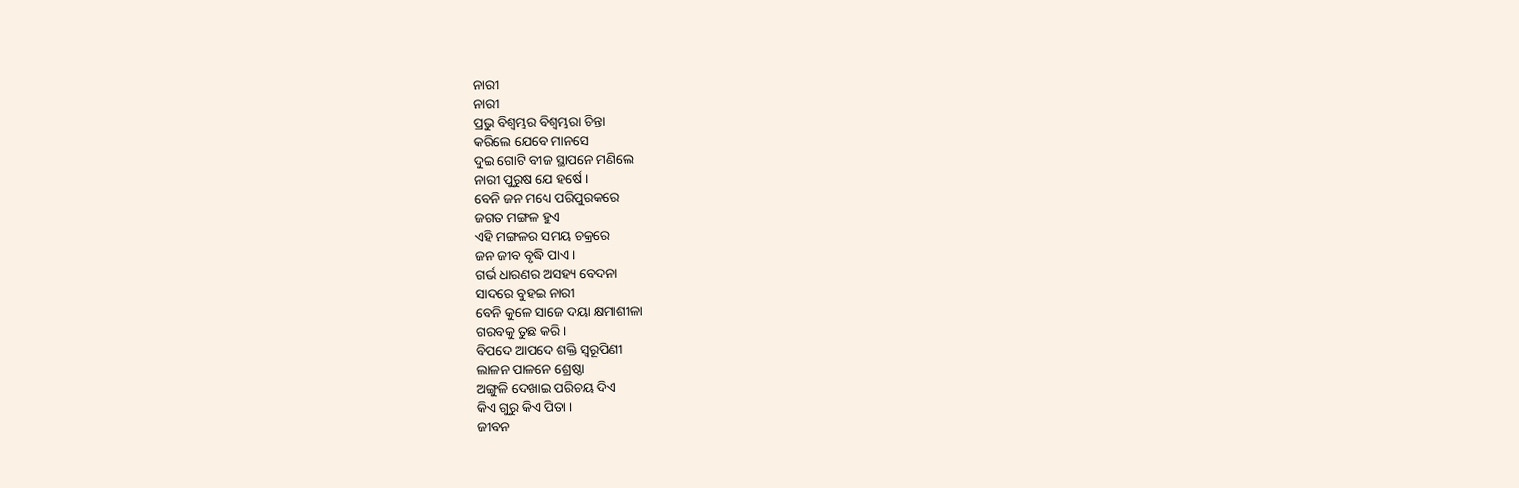ନାରୀ
ନାରୀ
ପ୍ରଭୁ ବିଶ୍ବମ୍ଭର ବିଶ୍ଵମ୍ଭରା ଚିନ୍ତା
କରିଲେ ଯେବେ ମାନସେ
ଦୁଇ ଗୋଟି ବୀଜ ସ୍ଥାପନେ ମଣିଲେ
ନାରୀ ପୁରୁଷ ଯେ ହର୍ଷେ ।
ବେନି ଜନ ମଧ୍ୟେ ପରିପୁରକରେ
ଜଗତ ମଙ୍ଗଳ ହୁଏ
ଏହି ମଙ୍ଗଳର ସମୟ ଚକ୍ରରେ
ଜନ ଜୀବ ବୃଦ୍ଧି ପାଏ ।
ଗର୍ଭ ଧାରଣର ଅସହ୍ୟ ବେଦନା
ସାଦରେ ବୁହଇ ନାରୀ
ବେନି କୁଳେ ସାଜେ ଦୟା କ୍ଷମାଶୀଳା
ଗରବକୁ ତୁଛ କରି ।
ବିପଦେ ଆପଦେ ଶକ୍ତି ସ୍ୱରୂପିଣୀ
ଲାଳନ ପାଳନେ ଶ୍ରେଷ୍ଠା
ଅଙ୍ଗୁଳି ଦେଖାଇ ପରିଚୟ ଦିଏ
କିଏ ଗୁରୁ କିଏ ପିତା ।
ଜୀବନ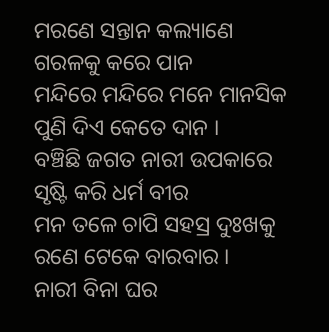ମରଣେ ସନ୍ତାନ କଲ୍ୟାଣେ
ଗରଳକୁ କରେ ପାନ
ମନ୍ଦିରେ ମନ୍ଦିରେ ମନେ ମାନସିକ
ପୁଣି ଦିଏ କେତେ ଦାନ ।
ବଞ୍ଚିଛି ଜଗତ ନାରୀ ଉପକାରେ
ସୃଷ୍ଟି କରି ଧର୍ମ ବୀର
ମନ ତଳେ ଚାପି ସହସ୍ର ଦୁଃଖକୁ
ରଣେ ଟେକେ ବାରବାର ।
ନାରୀ ବିନା ଘର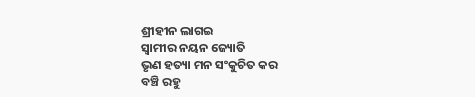ଶ୍ରୀହୀନ ଲାଗଇ
ସ୍ୱାମୀର ନୟନ ଜ୍ୟୋତି
ଭୃଣ ହତ୍ୟା ମନ ସଂକୁଚିତ କର
ବଞ୍ଚି ରହୁ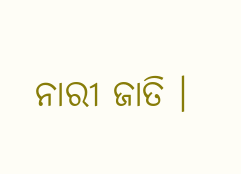ନାରୀ ଜାତି ।